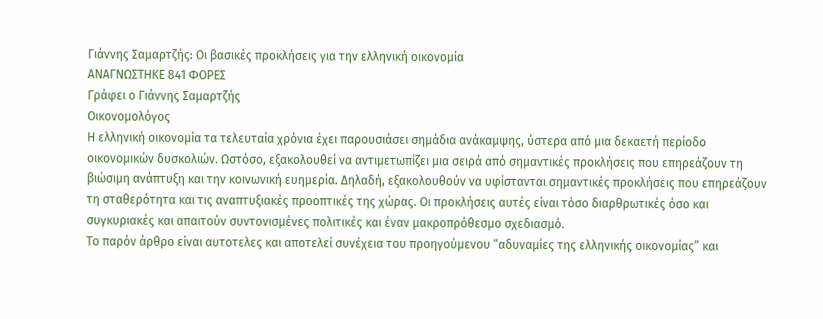Γιάννης Σαμαρτζής: Οι βασικές προκλήσεις για την ελληνική οικονομία
ΑΝΑΓΝΩΣΤΗΚΕ 841 ΦΟΡΕΣ
Γράφει ο Γιάννης Σαμαρτζής
Οικονομολόγος
Η ελληνική οικονομία τα τελευταία χρόνια έχει παρουσιάσει σημάδια ανάκαμψης, ύστερα από μια δεκαετή περίοδο οικονομικών δυσκολιών. Ωστόσο, εξακολουθεί να αντιμετωπίζει μια σειρά από σημαντικές προκλήσεις που επηρεάζουν τη βιώσιμη ανάπτυξη και την κοινωνική ευημερία. Δηλαδή, εξακολουθούν να υφίστανται σημαντικές προκλήσεις που επηρεάζουν τη σταθερότητα και τις αναπτυξιακές προοπτικές της χώρας. Οι προκλήσεις αυτές είναι τόσο διαρθρωτικές όσο και συγκυριακές και απαιτούν συντονισμένες πολιτικές και έναν μακροπρόθεσμο σχεδιασμό.
Το παρόν άρθρο είναι αυτοτελες και αποτελεί συνέχεια του προηγούμενου “αδυναμίες της ελληνικής οικονομίας” και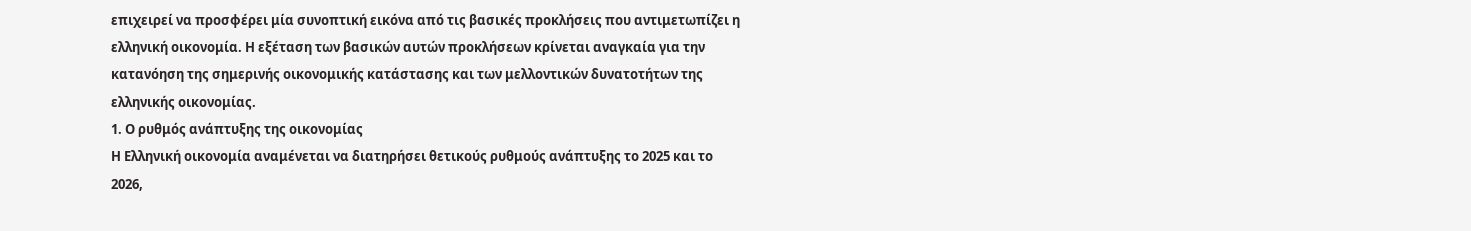επιχειρεί να προσφέρει μία συνοπτική εικόνα από τις βασικές προκλήσεις που αντιμετωπίζει η ελληνική οικονομία. Η εξέταση των βασικών αυτών προκλήσεων κρίνεται αναγκαία για την κατανόηση της σημερινής οικονομικής κατάστασης και των μελλοντικών δυνατοτήτων της ελληνικής οικονομίας.
1. Ο ρυθμός ανάπτυξης της οικονομίας
Η Ελληνική οικονομία αναμένεται να διατηρήσει θετικούς ρυθμούς ανάπτυξης το 2025 και το 2026,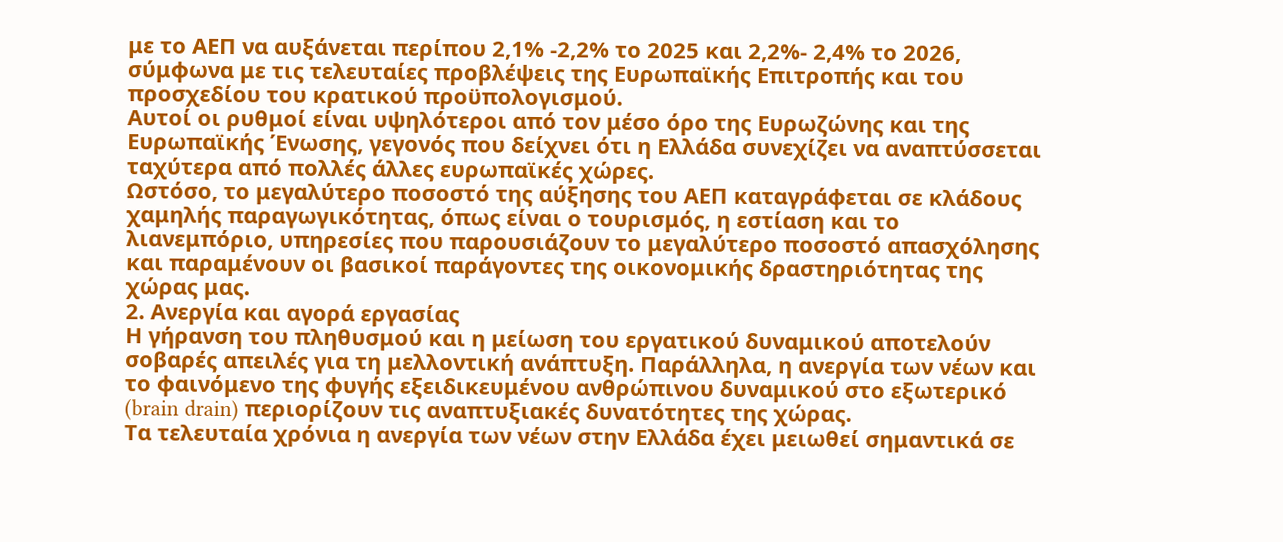με το ΑΕΠ να αυξάνεται περίπου 2,1% -2,2% το 2025 και 2,2%- 2,4% το 2026, σύμφωνα με τις τελευταίες προβλέψεις της Ευρωπαϊκής Επιτροπής και του προσχεδίου του κρατικού προϋπολογισμού.
Αυτοί οι ρυθμοί είναι υψηλότεροι από τον μέσο όρο της Ευρωζώνης και της Ευρωπαϊκής Ένωσης, γεγονός που δείχνει ότι η Ελλάδα συνεχίζει να αναπτύσσεται ταχύτερα από πολλές άλλες ευρωπαϊκές χώρες.
Ωστόσο, το μεγαλύτερο ποσοστό της αύξησης του ΑΕΠ καταγράφεται σε κλάδους χαμηλής παραγωγικότητας, όπως είναι ο τουρισμός, η εστίαση και το λιανεμπόριο, υπηρεσίες που παρουσιάζουν το μεγαλύτερο ποσοστό απασχόλησης και παραμένουν οι βασικοί παράγοντες της οικονομικής δραστηριότητας της χώρας μας.
2. Ανεργία και αγορά εργασίας
Η γήρανση του πληθυσμού και η μείωση του εργατικού δυναμικού αποτελούν σοβαρές απειλές για τη μελλοντική ανάπτυξη. Παράλληλα, η ανεργία των νέων και το φαινόμενο της φυγής εξειδικευμένου ανθρώπινου δυναμικού στο εξωτερικό (brain drain) περιορίζουν τις αναπτυξιακές δυνατότητες της χώρας.
Τα τελευταία χρόνια η ανεργία των νέων στην Ελλάδα έχει μειωθεί σημαντικά σε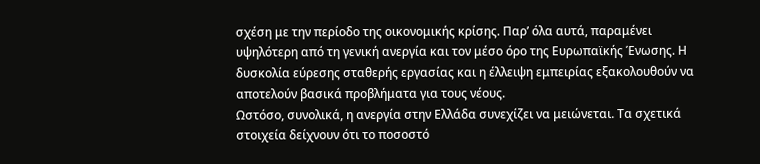σχέση με την περίοδο της οικονομικής κρίσης. Παρ’ όλα αυτά, παραμένει υψηλότερη από τη γενική ανεργία και τον μέσο όρο της Ευρωπαϊκής Ένωσης. Η δυσκολία εύρεσης σταθερής εργασίας και η έλλειψη εμπειρίας εξακολουθούν να αποτελούν βασικά προβλήματα για τους νέους.
Ωστόσο, συνολικά, η ανεργία στην Ελλάδα συνεχίζει να μειώνεται. Τα σχετικά στοιχεία δείχνουν ότι το ποσοστό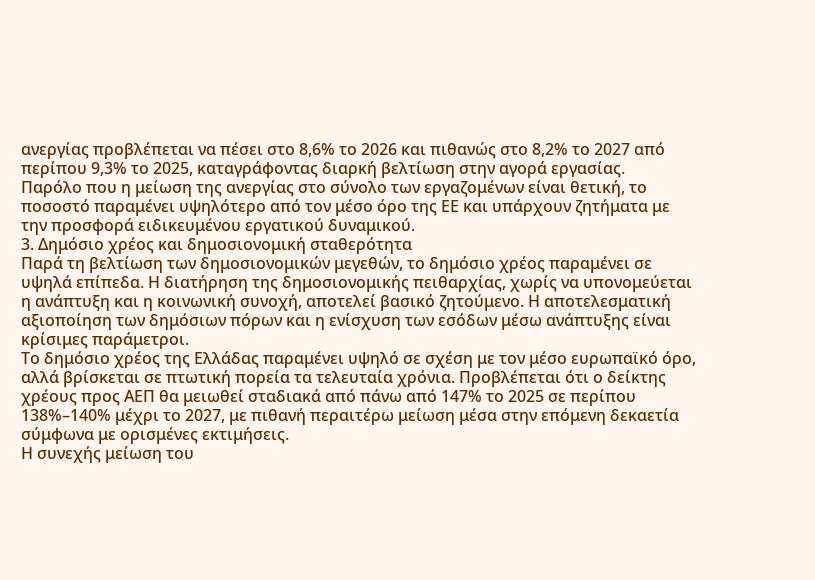ανεργίας προβλέπεται να πέσει στο 8,6% το 2026 και πιθανώς στο 8,2% το 2027 από περίπου 9,3% το 2025, καταγράφοντας διαρκή βελτίωση στην αγορά εργασίας.
Παρόλο που η μείωση της ανεργίας στο σύνολο των εργαζομένων είναι θετική, το ποσοστό παραμένει υψηλότερο από τον μέσο όρο της ΕΕ και υπάρχουν ζητήματα με την προσφορά ειδικευμένου εργατικού δυναμικού.
3. Δημόσιο χρέος και δημοσιονομική σταθερότητα
Παρά τη βελτίωση των δημοσιονομικών μεγεθών, το δημόσιο χρέος παραμένει σε υψηλά επίπεδα. Η διατήρηση της δημοσιονομικής πειθαρχίας, χωρίς να υπονομεύεται η ανάπτυξη και η κοινωνική συνοχή, αποτελεί βασικό ζητούμενο. Η αποτελεσματική αξιοποίηση των δημόσιων πόρων και η ενίσχυση των εσόδων μέσω ανάπτυξης είναι κρίσιμες παράμετροι.
Το δημόσιο χρέος της Ελλάδας παραμένει υψηλό σε σχέση με τον μέσο ευρωπαϊκό όρο, αλλά βρίσκεται σε πτωτική πορεία τα τελευταία χρόνια. Προβλέπεται ότι ο δείκτης χρέους προς ΑΕΠ θα μειωθεί σταδιακά από πάνω από 147% το 2025 σε περίπου 138%–140% μέχρι το 2027, με πιθανή περαιτέρω μείωση μέσα στην επόμενη δεκαετία σύμφωνα με ορισμένες εκτιμήσεις.
Η συνεχής μείωση του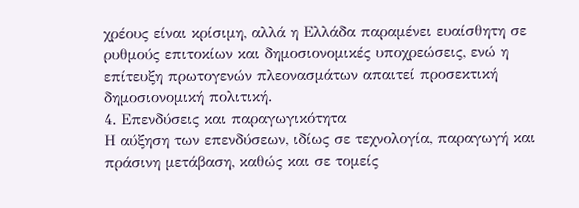χρέους είναι κρίσιμη, αλλά η Ελλάδα παραμένει ευαίσθητη σε ρυθμούς επιτοκίων και δημοσιονομικές υποχρεώσεις, ενώ η επίτευξη πρωτογενών πλεονασμάτων απαιτεί προσεκτική δημοσιονομική πολιτική.
4. Επενδύσεις και παραγωγικότητα
Η αύξηση των επενδύσεων, ιδίως σε τεχνολογία, παραγωγή και πράσινη μετάβαση, καθώς και σε τομείς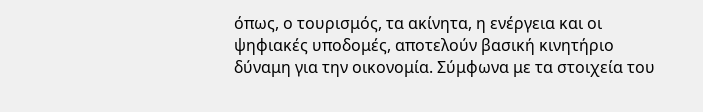όπως, ο τουρισμός, τα ακίνητα, η ενέργεια και οι ψηφιακές υποδομές, αποτελούν βασική κινητήριο δύναμη για την οικονομία. Σύμφωνα με τα στοιχεία του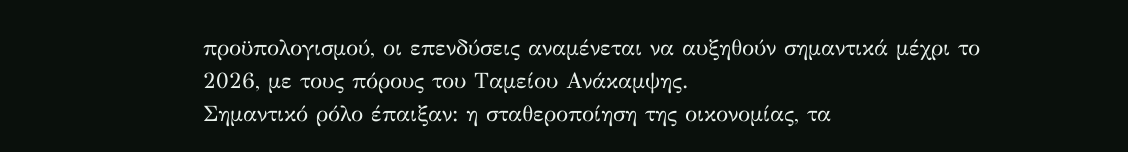προϋπολογισμού, οι επενδύσεις αναμένεται να αυξηθούν σημαντικά μέχρι το 2026, με τους πόρους του Ταμείου Ανάκαμψης.
Σημαντικό ρόλο έπαιξαν: η σταθεροποίηση της οικονομίας, τα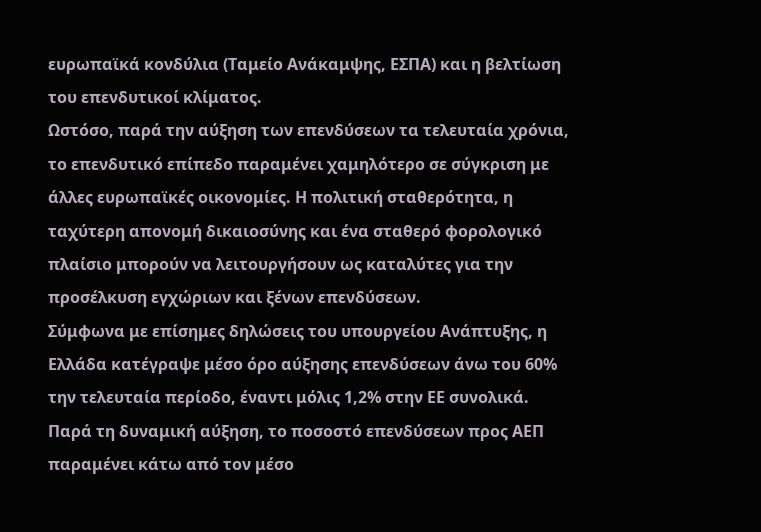ευρωπαϊκά κονδύλια (Ταμείο Ανάκαμψης, ΕΣΠΑ) και η βελτίωση του επενδυτικοί κλίματος.
Ωστόσο, παρά την αύξηση των επενδύσεων τα τελευταία χρόνια, το επενδυτικό επίπεδο παραμένει χαμηλότερο σε σύγκριση με άλλες ευρωπαϊκές οικονομίες. Η πολιτική σταθερότητα, η ταχύτερη απονομή δικαιοσύνης και ένα σταθερό φορολογικό πλαίσιο μπορούν να λειτουργήσουν ως καταλύτες για την προσέλκυση εγχώριων και ξένων επενδύσεων.
Σύμφωνα με επίσημες δηλώσεις του υπουργείου Ανάπτυξης, η Ελλάδα κατέγραψε μέσο όρο αύξησης επενδύσεων άνω του 60% την τελευταία περίοδο, έναντι μόλις 1,2% στην ΕΕ συνολικά.
Παρά τη δυναμική αύξηση, το ποσοστό επενδύσεων προς ΑΕΠ παραμένει κάτω από τον μέσο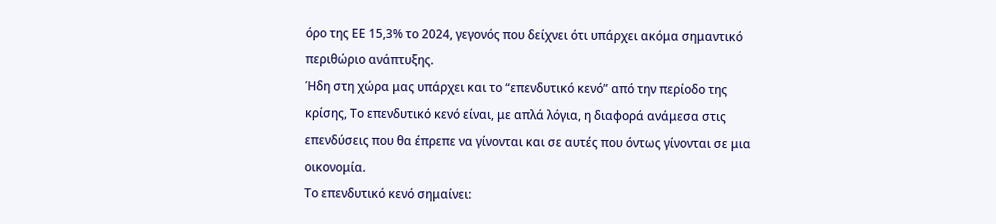όρο της ΕΕ 15,3% το 2024, γεγονός που δείχνει ότι υπάρχει ακόμα σημαντικό περιθώριο ανάπτυξης.
Ήδη στη χώρα μας υπάρχει και το “επενδυτικό κενό” από την περίοδο της κρίσης, Το επενδυτικό κενό είναι, με απλά λόγια, η διαφορά ανάμεσα στις επενδύσεις που θα έπρεπε να γίνονται και σε αυτές που όντως γίνονται σε μια οικονομία.
Το επενδυτικό κενό σημαίνει: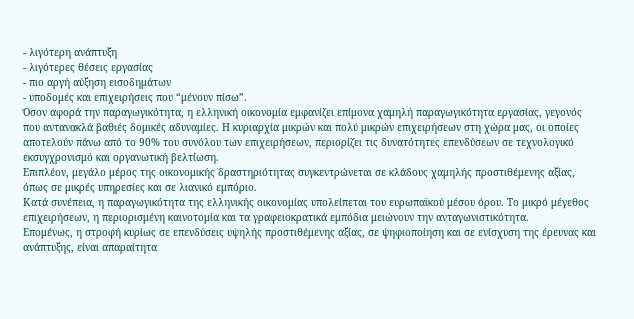- λιγότερη ανάπτυξη
- λιγότερες θέσεις εργασίας
- πιο αργή αύξηση εισοδημάτων
- υποδομές και επιχειρήσεις που “μένουν πίσω”.
Όσον αφορά την παραγωγικότητα, η ελληνική οικονομία εμφανίζει επίμονα χαμηλή παραγωγικότητα εργασίας, γεγονός που αντανακλά βαθιές δομικές αδυναμίες. Η κυριαρχία μικρών και πολύ μικρών επιχειρήσεων στη χώρα μας, οι οποίες αποτελούν πάνω από το 90% του συνόλου των επιχειρήσεων, περιορίζει τις δυνατότητες επενδύσεων σε τεχνολογικό εκσυγχρονισμό και οργανωτική βελτίωση.
Επιπλέον, μεγάλο μέρος της οικονομικής δραστηριότητας συγκεντρώνεται σε κλάδους χαμηλής προστιθέμενης αξίας, όπως σε μικρές υπηρεσίες και σε λιανικό εμπόριο.
Κατά συνέπεια, η παραγωγικότητα της ελληνικής οικονομίας υπολείπεται του ευρωπαϊκού μέσου όρου. Το μικρό μέγεθος επιχειρήσεων, η περιορισμένη καινοτομία και τα γραφειοκρατικά εμπόδια μειώνουν την ανταγωνιστικότητα.
Επομένως, η στροφή κυρίως σε επενδύσεις υψηλής προστιθέμενης αξίας, σε ψηφιοποίηση και σε ενίσχυση της έρευνας και ανάπτυξης, είναι απαραίτητα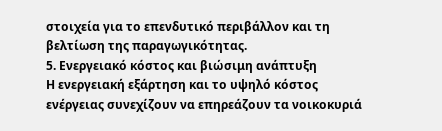στοιχεία για το επενδυτικό περιβάλλον και τη βελτίωση της παραγωγικότητας.
5. Ενεργειακό κόστος και βιώσιμη ανάπτυξη
Η ενεργειακή εξάρτηση και το υψηλό κόστος ενέργειας συνεχίζουν να επηρεάζουν τα νοικοκυριά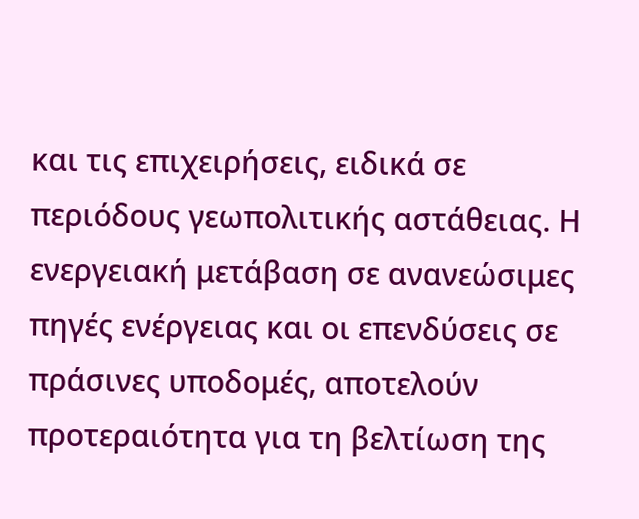και τις επιχειρήσεις, ειδικά σε περιόδους γεωπολιτικής αστάθειας. Η ενεργειακή μετάβαση σε ανανεώσιμες πηγές ενέργειας και οι επενδύσεις σε πράσινες υποδομές, αποτελούν προτεραιότητα για τη βελτίωση της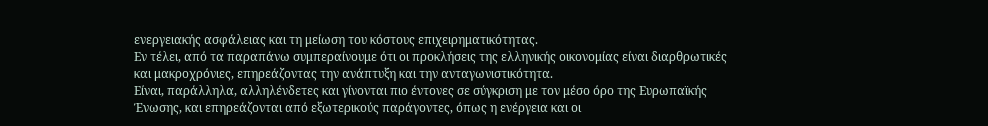ενεργειακής ασφάλειας και τη μείωση του κόστους επιχειρηματικότητας.
Εν τέλει, από τα παραπάνω συμπεραίνουμε ότι οι προκλήσεις της ελληνικής οικονομίας είναι διαρθρωτικές και μακροχρόνιες, επηρεάζοντας την ανάπτυξη και την ανταγωνιστικότητα.
Είναι, παράλληλα, αλληλένδετες και γίνονται πιο έντονες σε σύγκριση με τον μέσο όρο της Ευρωπαϊκής Ένωσης, και επηρεάζονται από εξωτερικούς παράγοντες, όπως η ενέργεια και οι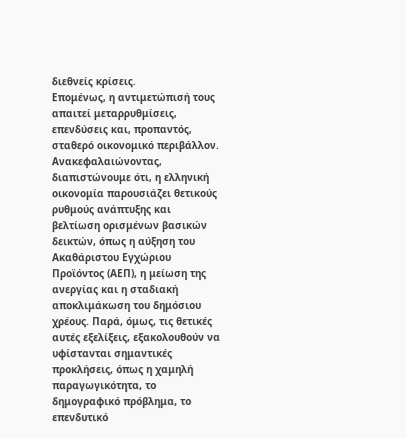διεθνείς κρίσεις.
Επομένως, η αντιμετώπισή τους απαιτεί μεταρρυθμίσεις, επενδύσεις και, προπαντός, σταθερό οικονομικό περιβάλλον.
Ανακεφαλαιώνοντας, διαπιστώνουμε ότι, η ελληνική οικονομία παρουσιάζει θετικούς ρυθμούς ανάπτυξης και βελτίωση ορισμένων βασικών δεικτών, όπως η αύξηση του Ακαθάριστου Εγχώριου Προϊόντος (ΑΕΠ), η μείωση της ανεργίας και η σταδιακή αποκλιμάκωση του δημόσιου χρέους. Παρά, όμως, τις θετικές αυτές εξελίξεις, εξακολουθούν να υφίστανται σημαντικές προκλήσεις, όπως η χαμηλή παραγωγικότητα, το δημογραφικό πρόβλημα, το επενδυτικό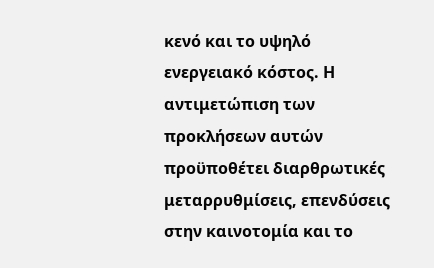κενό και το υψηλό ενεργειακό κόστος. Η αντιμετώπιση των προκλήσεων αυτών προϋποθέτει διαρθρωτικές μεταρρυθμίσεις, επενδύσεις στην καινοτομία και το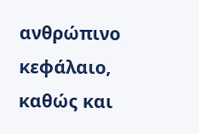ανθρώπινο κεφάλαιο, καθώς και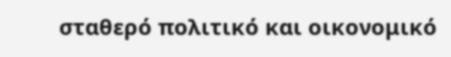σταθερό πολιτικό και οικονομικό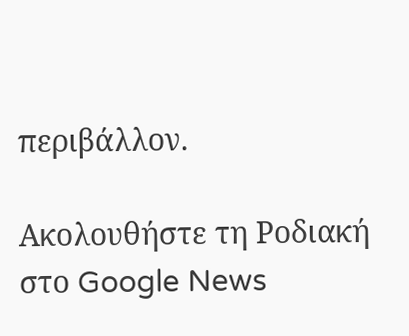περιβάλλον.

Ακολουθήστε τη Ροδιακή στο Google News